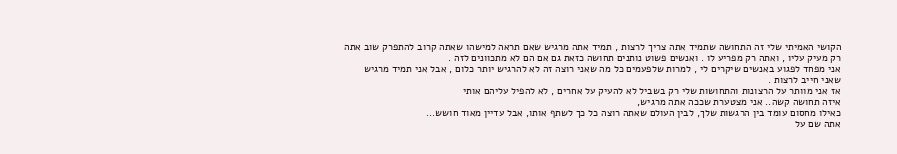הקושי האמיתי שלי זה התחושה שתמיד אתה צריך לרצות , תמיד אתה מרגיש שאם תראה למישהו שאתה קרוב להתפרק שוב אתה רק מעיק עליו , ואתה רק מפריע לו . ואנשים פשוט נותנים תחושה כזאת גם אם הם לא מתכוונים לזה .
אני מפחד לפגוע באנשים שיקרים לי , למרות שלפעמים כל מה שאני רוצה זה לא להרגיש יותר כלום , אבל אני תמיד מרגיש שאני חייב לרצות .
אז אני מוותר על הרצונות והתחושות שלי רק בשביל לא להעיק על אחרים , לא להפיל עליהם אותי
איזה תחושה קשה.. אני מצטערת שככה אתה מרגיש,
כאילו מחסום עומד בין הרגשות שלך, לבין העולם שאתה רוצה כל כך לשתף אותו, אבל עדיין מאוד חושש...
אתה שם על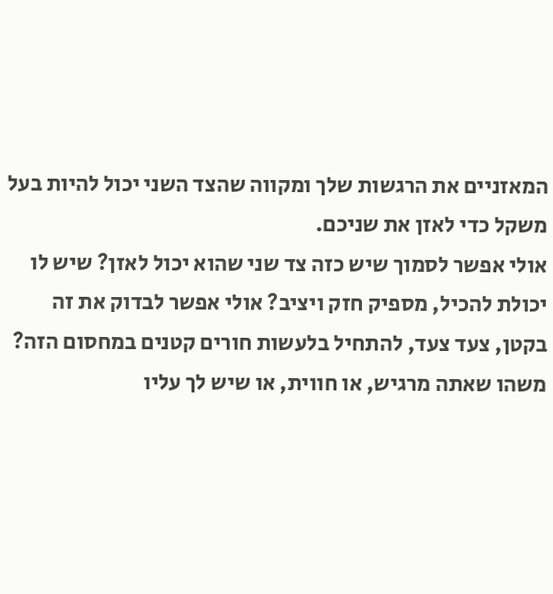המאזניים את הרגשות שלך ומקווה שהצד השני יכול להיות בעל משקל כדי לאזן את שניכם.
אולי אפשר לסמוך שיש כזה צד שני שהוא יכול לאזן? שיש לו יכולת להכיל, מספיק חזק ויציב? אולי אפשר לבדוק את זה בקטן, צעד צעד, להתחיל בלעשות חורים קטנים במחסום הזה? משהו שאתה מרגיש, או חווית, או שיש לך עליו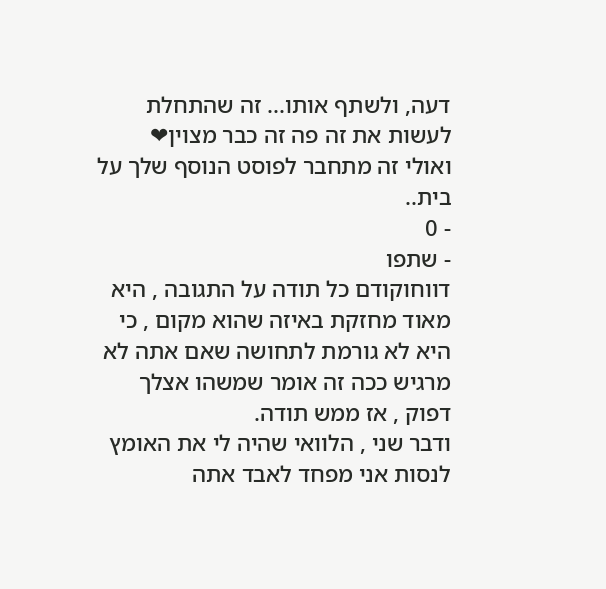דעה, ולשתף אותו... זה שהתחלת לעשות את זה פה זה כבר מצוין❤
ואולי זה מתחבר לפוסט הנוסף שלך על בית..
- 0
- שתפו
דווחוקודם כל תודה על התגובה , היא מאוד מחזקת באיזה שהוא מקום , כי היא לא גורמת לתחושה שאם אתה לא מרגיש ככה זה אומר שמשהו אצלך דפוק , אז ממש תודה.
ודבר שני , הלוואי שהיה לי את האומץ לנסות אני מפחד לאבד אתה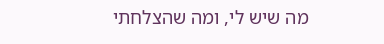מה שיש לי, ומה שהצלחתי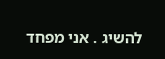להשיג . אני מפחד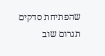שהפתיחת סדקים תגרום שוב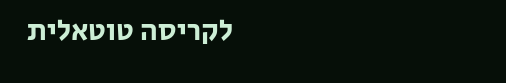לקריסה טוטאלית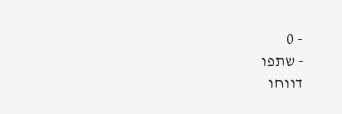- 0
- שתפו
דווחו